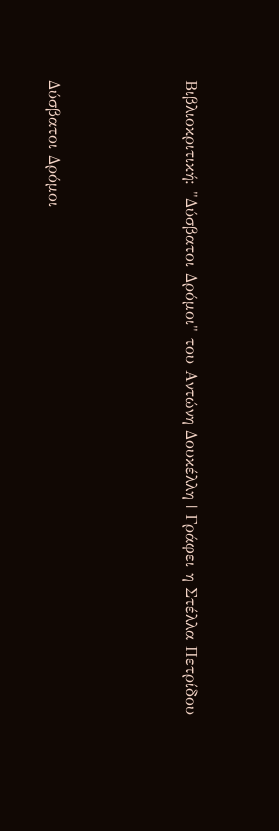Βιβλιοκριτική: "Δύσβατοι Δρόμοι" του Αντώνη Δουκέλλη | Γράφει η Στέλλα Πετρίδου




Δύσβατοι Δρόμοι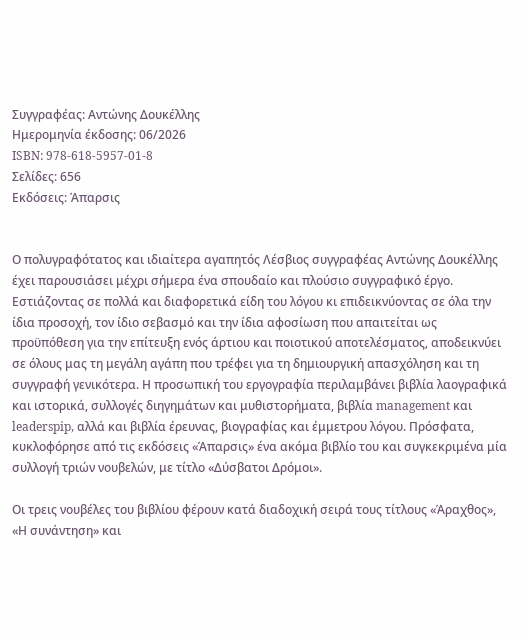Συγγραφέας: Αντώνης Δουκέλλης
Ημερομηνία έκδοσης: 06/2026
ISBN: 978-618-5957-01-8
Σελίδες: 656
Εκδόσεις: Άπαρσις


Ο πολυγραφότατος και ιδιαίτερα αγαπητός Λέσβιος συγγραφέας Αντώνης Δουκέλλης έχει παρουσιάσει μέχρι σήμερα ένα σπουδαίο και πλούσιο συγγραφικό έργο. Εστιάζοντας σε πολλά και διαφορετικά είδη του λόγου κι επιδεικνύοντας σε όλα την ίδια προσοχή, τον ίδιο σεβασμό και την ίδια αφοσίωση που απαιτείται ως προϋπόθεση για την επίτευξη ενός άρτιου και ποιοτικού αποτελέσματος, αποδεικνύει σε όλους μας τη μεγάλη αγάπη που τρέφει για τη δημιουργική απασχόληση και τη συγγραφή γενικότερα. Η προσωπική του εργογραφία περιλαμβάνει βιβλία λαογραφικά και ιστορικά, συλλογές διηγημάτων και μυθιστορήματα, βιβλία management και leaderspip, αλλά και βιβλία έρευνας, βιογραφίας και έμμετρου λόγου. Πρόσφατα, κυκλοφόρησε από τις εκδόσεις «Άπαρσις» ένα ακόμα βιβλίο του και συγκεκριμένα μία συλλογή τριών νουβελών, με τίτλο «Δύσβατοι Δρόμοι».

Οι τρεις νουβέλες του βιβλίου φέρουν κατά διαδοχική σειρά τους τίτλους «Άραχθος», «Η συνάντηση» και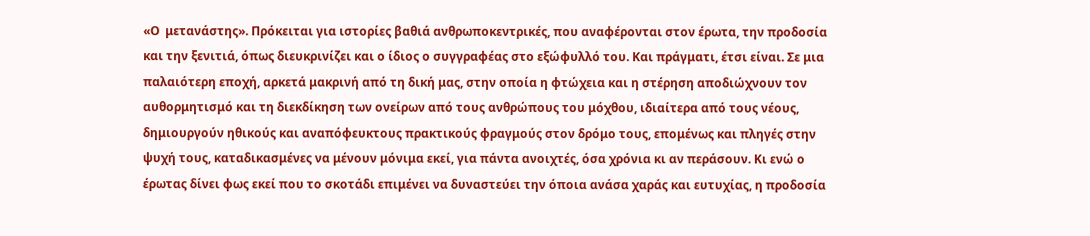«Ο  μετανάστης». Πρόκειται για ιστορίες βαθιά ανθρωποκεντρικές, που αναφέρονται στον έρωτα, την προδοσία και την ξενιτιά, όπως διευκρινίζει και ο ίδιος ο συγγραφέας στο εξώφυλλό του. Και πράγματι, έτσι είναι. Σε μια παλαιότερη εποχή, αρκετά μακρινή από τη δική μας, στην οποία η φτώχεια και η στέρηση αποδιώχνουν τον αυθορμητισμό και τη διεκδίκηση των ονείρων από τους ανθρώπους του μόχθου, ιδιαίτερα από τους νέους, δημιουργούν ηθικούς και αναπόφευκτους πρακτικούς φραγμούς στον δρόμο τους, επομένως και πληγές στην ψυχή τους, καταδικασμένες να μένουν μόνιμα εκεί, για πάντα ανοιχτές, όσα χρόνια κι αν περάσουν. Κι ενώ ο έρωτας δίνει φως εκεί που το σκοτάδι επιμένει να δυναστεύει την όποια ανάσα χαράς και ευτυχίας, η προδοσία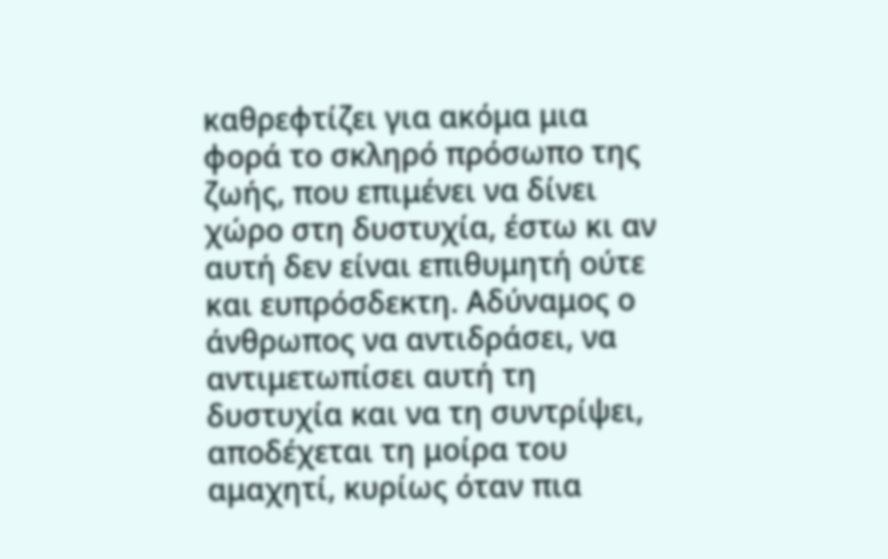καθρεφτίζει για ακόμα μια φορά το σκληρό πρόσωπο της ζωής, που επιμένει να δίνει χώρο στη δυστυχία, έστω κι αν αυτή δεν είναι επιθυμητή ούτε και ευπρόσδεκτη. Αδύναμος ο άνθρωπος να αντιδράσει, να αντιμετωπίσει αυτή τη δυστυχία και να τη συντρίψει, αποδέχεται τη μοίρα του αμαχητί, κυρίως όταν πια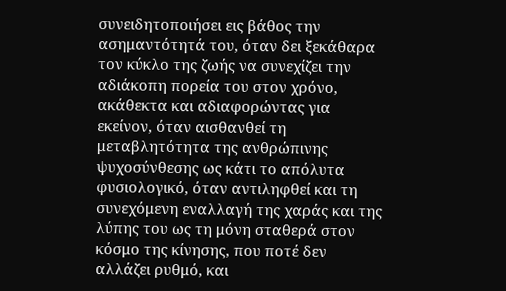συνειδητοποιήσει εις βάθος την ασημαντότητά του, όταν δει ξεκάθαρα τον κύκλο της ζωής να συνεχίζει την αδιάκοπη πορεία του στον χρόνο, ακάθεκτα και αδιαφορώντας για εκείνον, όταν αισθανθεί τη μεταβλητότητα της ανθρώπινης ψυχοσύνθεσης ως κάτι το απόλυτα φυσιολογικό, όταν αντιληφθεί και τη συνεχόμενη εναλλαγή της χαράς και της λύπης του ως τη μόνη σταθερά στον κόσμο της κίνησης, που ποτέ δεν αλλάζει ρυθμό, και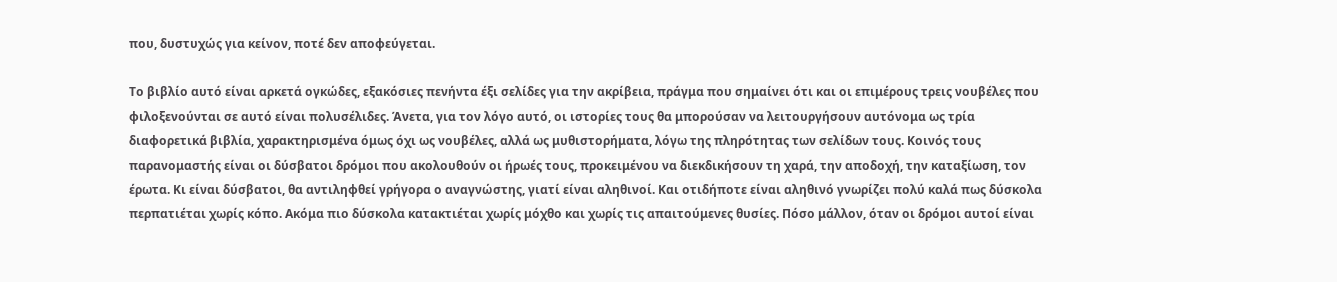που, δυστυχώς για κείνον, ποτέ δεν αποφεύγεται.

Το βιβλίο αυτό είναι αρκετά ογκώδες, εξακόσιες πενήντα έξι σελίδες για την ακρίβεια, πράγμα που σημαίνει ότι και οι επιμέρους τρεις νουβέλες που φιλοξενούνται σε αυτό είναι πολυσέλιδες. Άνετα, για τον λόγο αυτό, οι ιστορίες τους θα μπορούσαν να λειτουργήσουν αυτόνομα ως τρία διαφορετικά βιβλία, χαρακτηρισμένα όμως όχι ως νουβέλες, αλλά ως μυθιστορήματα, λόγω της πληρότητας των σελίδων τους. Κοινός τους παρανομαστής είναι οι δύσβατοι δρόμοι που ακολουθούν οι ήρωές τους, προκειμένου να διεκδικήσουν τη χαρά, την αποδοχή, την καταξίωση, τον έρωτα. Κι είναι δύσβατοι, θα αντιληφθεί γρήγορα ο αναγνώστης, γιατί είναι αληθινοί. Και οτιδήποτε είναι αληθινό γνωρίζει πολύ καλά πως δύσκολα περπατιέται χωρίς κόπο. Ακόμα πιο δύσκολα κατακτιέται χωρίς μόχθο και χωρίς τις απαιτούμενες θυσίες. Πόσο μάλλον, όταν οι δρόμοι αυτοί είναι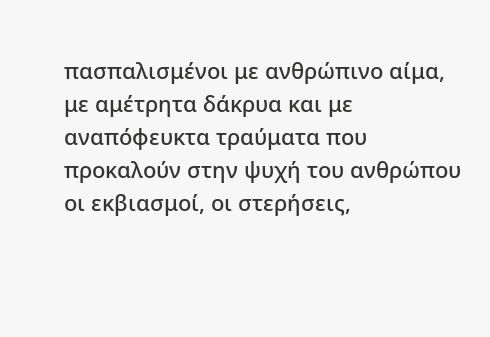πασπαλισμένοι με ανθρώπινο αίμα, με αμέτρητα δάκρυα και με αναπόφευκτα τραύματα που προκαλούν στην ψυχή του ανθρώπου οι εκβιασμοί, οι στερήσεις,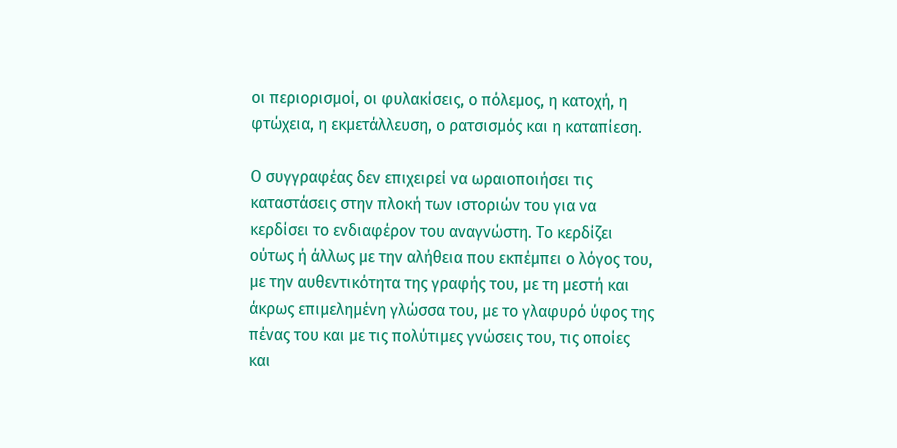οι περιορισμοί, οι φυλακίσεις, ο πόλεμος, η κατοχή, η φτώχεια, η εκμετάλλευση, ο ρατσισμός και η καταπίεση.

Ο συγγραφέας δεν επιχειρεί να ωραιοποιήσει τις καταστάσεις στην πλοκή των ιστοριών του για να κερδίσει το ενδιαφέρον του αναγνώστη. Το κερδίζει ούτως ή άλλως με την αλήθεια που εκπέμπει ο λόγος του, με την αυθεντικότητα της γραφής του, με τη μεστή και άκρως επιμελημένη γλώσσα του, με το γλαφυρό ύφος της πένας του και με τις πολύτιμες γνώσεις του, τις οποίες και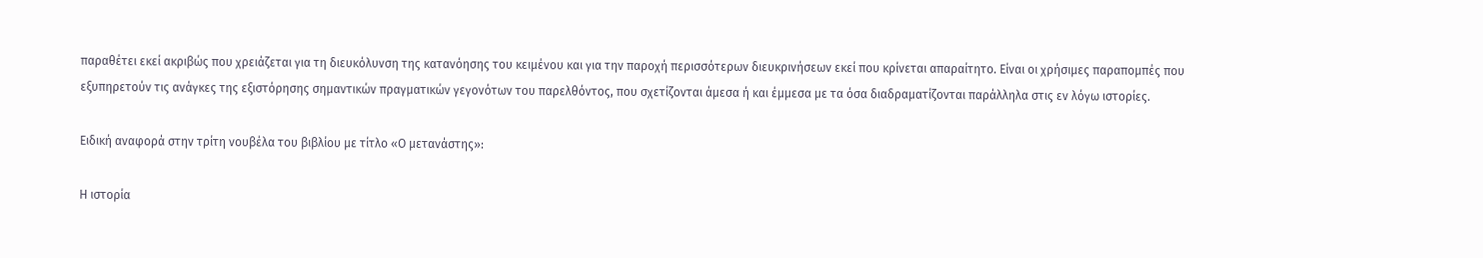παραθέτει εκεί ακριβώς που χρειάζεται για τη διευκόλυνση της κατανόησης του κειμένου και για την παροχή περισσότερων διευκρινήσεων εκεί που κρίνεται απαραίτητο. Είναι οι χρήσιμες παραπομπές που εξυπηρετούν τις ανάγκες της εξιστόρησης σημαντικών πραγματικών γεγονότων του παρελθόντος, που σχετίζονται άμεσα ή και έμμεσα με τα όσα διαδραματίζονται παράλληλα στις εν λόγω ιστορίες.

Ειδική αναφορά στην τρίτη νουβέλα του βιβλίου με τίτλο «Ο μετανάστης»:

Η ιστορία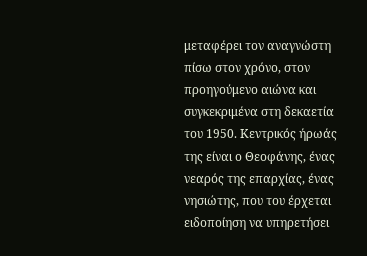μεταφέρει τον αναγνώστη πίσω στον χρόνο, στον προηγούμενο αιώνα και συγκεκριμένα στη δεκαετία του 1950. Κεντρικός ήρωάς της είναι ο Θεοφάνης, ένας νεαρός της επαρχίας, ένας νησιώτης, που του έρχεται ειδοποίηση να υπηρετήσει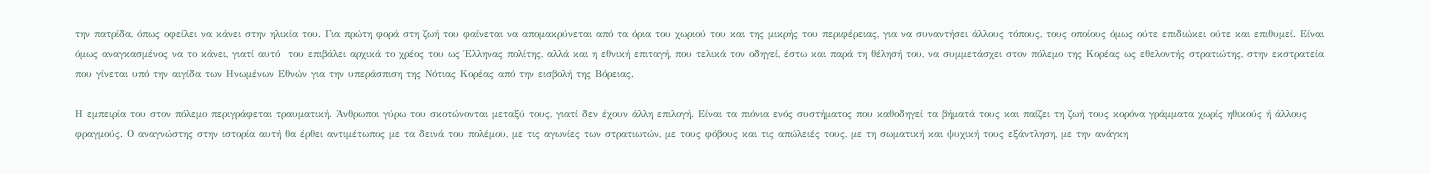την πατρίδα, όπως οφείλει να κάνει στην ηλικία του. Για πρώτη φορά στη ζωή του φαίνεται να απομακρύνεται από τα όρια του χωριού του και της μικρής του περιφέρειας, για να συναντήσει άλλους τόπους, τους οποίους όμως ούτε επιδιώκει ούτε και επιθυμεί. Είναι όμως αναγκασμένος να το κάνει, γιατί αυτό  του επιβάλει αρχικά το χρέος του ως Έλληνας πολίτης, αλλά και η εθνική επιταγή, που τελικά τον οδηγεί, έστω και παρά τη θέλησή του, να συμμετάσχει στον πόλεμο της Κορέας ως εθελοντής στρατιώτης, στην εκστρατεία που γίνεται υπό την αιγίδα των Ηνωμένων Εθνών για την υπεράσπιση της Νότιας Κορέας από την εισβολή της Βόρειας.

Η εμπειρία του στον πόλεμο περιγράφεται τραυματική. Άνθρωποι γύρω του σκοτώνονται μεταξύ τους, γιατί δεν έχουν άλλη επιλογή. Είναι τα πιόνια ενός συστήματος που καθοδηγεί τα βήματά τους και παίζει τη ζωή τους κορόνα γράμματα χωρίς ηθικούς ή άλλους φραγμούς. Ο αναγνώστης στην ιστορία αυτή θα έρθει αντιμέτωπος με τα δεινά του πολέμου, με τις αγωνίες των στρατιωτών, με τους φόβους και τις απώλειές τους, με τη σωματική και ψυχική τους εξάντληση, με την ανάγκη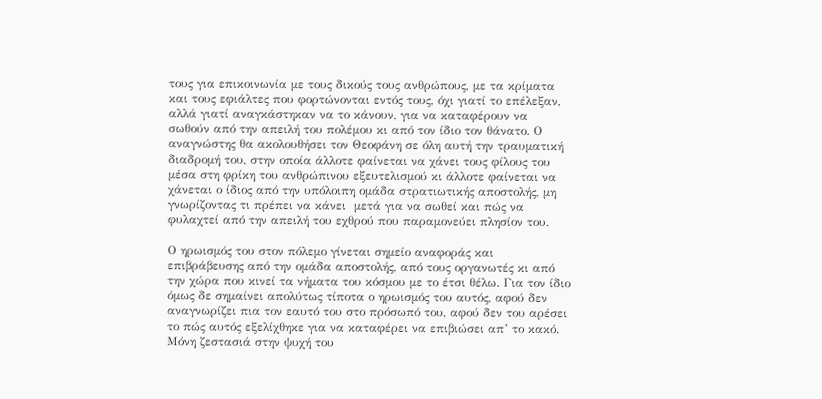τους για επικοινωνία με τους δικούς τους ανθρώπους, με τα κρίματα και τους εφιάλτες που φορτώνονται εντός τους, όχι γιατί το επέλεξαν, αλλά γιατί αναγκάστηκαν να το κάνουν, για να καταφέρουν να σωθούν από την απειλή του πολέμου κι από τον ίδιο τον θάνατο. Ο αναγνώστης θα ακολουθήσει τον Θεοφάνη σε όλη αυτή την τραυματική διαδρομή του, στην οποία άλλοτε φαίνεται να χάνει τους φίλους του μέσα στη φρίκη του ανθρώπινου εξευτελισμού κι άλλοτε φαίνεται να χάνεται ο ίδιος από την υπόλοιπη ομάδα στρατιωτικής αποστολής, μη γνωρίζοντας τι πρέπει να κάνει  μετά για να σωθεί και πώς να φυλαχτεί από την απειλή του εχθρού που παραμονεύει πλησίον του.

Ο ηρωισμός του στον πόλεμο γίνεται σημείο αναφοράς και επιβράβευσης από την ομάδα αποστολής, από τους οργανωτές κι από την χώρα που κινεί τα νήματα του κόσμου με το έτσι θέλω. Για τον ίδιο όμως δε σημαίνει απολύτως τίποτα ο ηρωισμός του αυτός, αφού δεν αναγνωρίζει πια τον εαυτό του στο πρόσωπό του, αφού δεν του αρέσει το πώς αυτός εξελίχθηκε για να καταφέρει να επιβιώσει απ’ το κακό. Μόνη ζεστασιά στην ψυχή του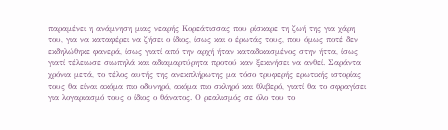παραμένει η ανάμνηση μιας νεαρής Κορεάτισσας που ρίσκαρε τη ζωή της για χάρη του, για να καταφέρει να ζήσει ο ίδιος, ίσως και ο έρωτάς τους, που όμως ποτέ δεν εκδηλώθηκε φανερά, ίσως γιατί από την αρχή ήταν καταδικασμένος στην ήττα, ίσως γιατί τέλειωσε σιωπηλά και αδιαμαρτύρητα προτού καν ξεκινήσει να ανθεί. Σαράντα χρόνια μετά, το τέλος αυτής της ανεκπλήρωτης μα τόσο τρυφερής ερωτικής ιστορίας τους θα είναι ακόμα πιο οδυνηρό, ακόμα πιο σκληρό και θλιβερό, γιατί θα το σφραγίσει για λογαριασμό τους ο ίδιος ο θάνατος. Ο ρεαλισμός σε όλο του το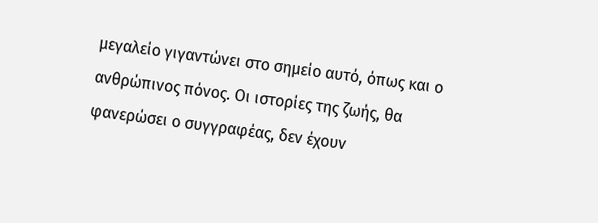μεγαλείο γιγαντώνει στο σημείο αυτό, όπως και ο ανθρώπινος πόνος. Οι ιστορίες της ζωής, θα φανερώσει ο συγγραφέας, δεν έχουν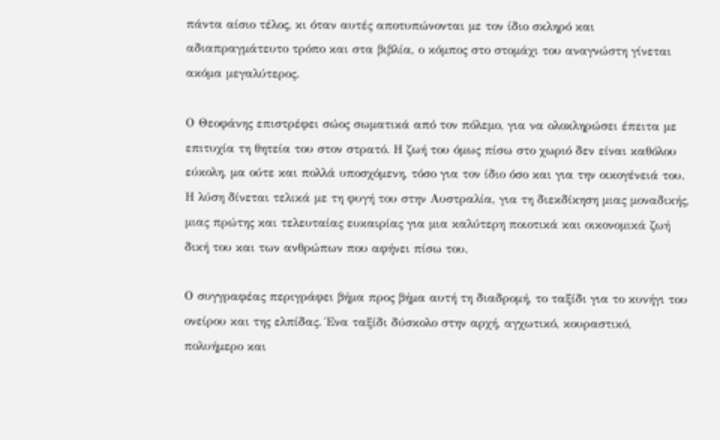πάντα αίσιο τέλος, κι όταν αυτές αποτυπώνονται με τον ίδιο σκληρό και αδιαπραγμάτευτο τρόπο και στα βιβλία, ο κόμπος στο στομάχι του αναγνώστη γίνεται ακόμα μεγαλύτερος.

Ο Θεοφάνης επιστρέφει σώος σωματικά από τον πόλεμο, για να ολοκληρώσει έπειτα με επιτυχία τη θητεία του στον στρατό. Η ζωή του όμως πίσω στο χωριό δεν είναι καθόλου εύκολη, μα ούτε και πολλά υποσχόμενη, τόσο για τον ίδιο όσο και για την οικογένειά του. Η λύση δίνεται τελικά με τη φυγή του στην Αυστραλία, για τη διεκδίκηση μιας μοναδικής, μιας πρώτης και τελευταίας ευκαιρίας για μια καλύτερη ποιοτικά και οικονομικά ζωή δική του και των ανθρώπων που αφήνει πίσω του.

Ο συγγραφέας περιγράφει βήμα προς βήμα αυτή τη διαδρομή, το ταξίδι για το κυνήγι του ονείρου και της ελπίδας. Ένα ταξίδι δύσκολο στην αρχή, αγχωτικό, κουραστικό, πολυήμερο και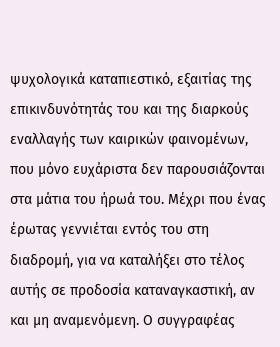ψυχολογικά καταπιεστικό, εξαιτίας της επικινδυνότητάς του και της διαρκούς εναλλαγής των καιρικών φαινομένων, που μόνο ευχάριστα δεν παρουσιάζονται στα μάτια του ήρωά του. Μέχρι που ένας έρωτας γεννιέται εντός του στη διαδρομή, για να καταλήξει στο τέλος αυτής σε προδοσία καταναγκαστική, αν και μη αναμενόμενη. Ο συγγραφέας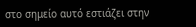στο σημείο αυτό εστιάζει στην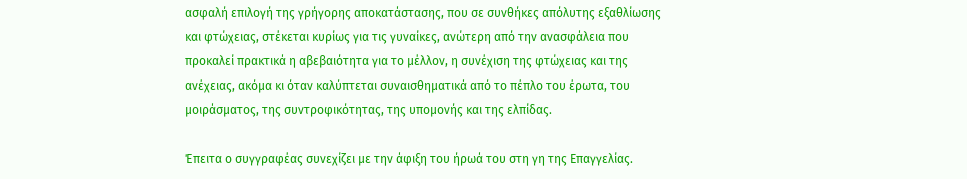ασφαλή επιλογή της γρήγορης αποκατάστασης, που σε συνθήκες απόλυτης εξαθλίωσης και φτώχειας, στέκεται κυρίως για τις γυναίκες, ανώτερη από την ανασφάλεια που προκαλεί πρακτικά η αβεβαιότητα για το μέλλον, η συνέχιση της φτώχειας και της ανέχειας, ακόμα κι όταν καλύπτεται συναισθηματικά από το πέπλο του έρωτα, του μοιράσματος, της συντροφικότητας, της υπομονής και της ελπίδας.

Έπειτα ο συγγραφέας συνεχίζει με την άφιξη του ήρωά του στη γη της Επαγγελίας.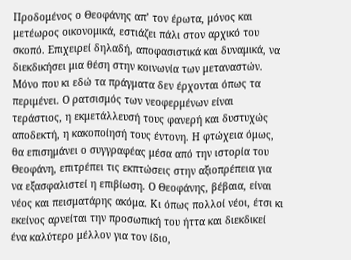Προδομένος ο Θεοφάνης απ’ τον έρωτα, μόνος και μετέωρος οικονομικά, εστιάζει πάλι στον αρχικό του σκοπό. Επιχειρεί δηλαδή, αποφασιστικά και δυναμικά, να διεκδικήσει μια θέση στην κοινωνία των μεταναστών. Μόνο που κι εδώ τα πράγματα δεν έρχονται όπως τα περιμένει. Ο ρατσισμός των νεοφερμένων είναι τεράστιος, η εκμετάλλευσή τους φανερή και δυστυχώς αποδεκτή, η κακοποίησή τους έντονη. Η φτώχεια όμως, θα επισημάνει ο συγγραφέας μέσα από την ιστορία του Θεοφάνη, επιτρέπει τις εκπτώσεις στην αξιοπρέπεια για να εξασφαλιστεί η επιβίωση. Ο Θεοφάνης, βέβαια, είναι νέος και πεισματάρης ακόμα. Κι όπως πολλοί νέοι, έτσι κι εκείνος αρνείται την προσωπική του ήττα και διεκδικεί ένα καλύτερο μέλλον για τον ίδιο,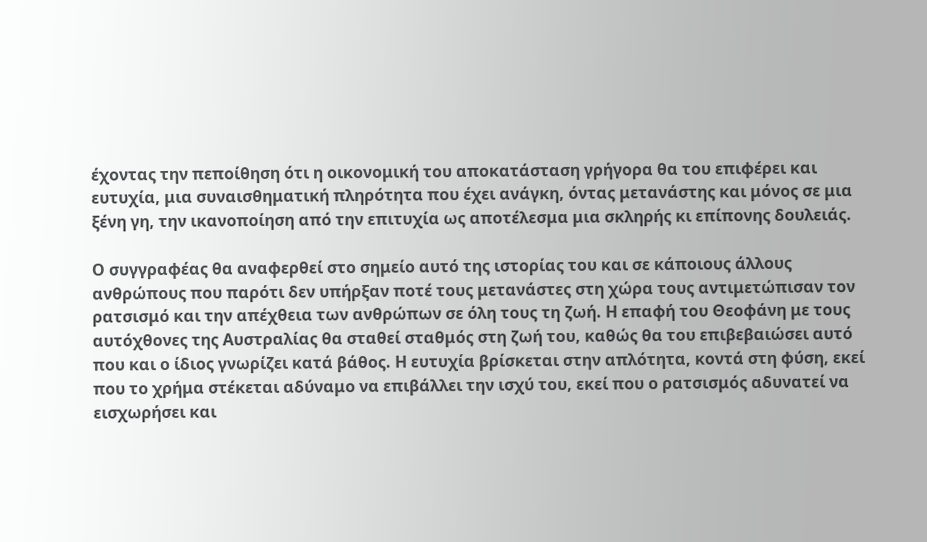έχοντας την πεποίθηση ότι η οικονομική του αποκατάσταση γρήγορα θα του επιφέρει και ευτυχία, μια συναισθηματική πληρότητα που έχει ανάγκη, όντας μετανάστης και μόνος σε μια ξένη γη, την ικανοποίηση από την επιτυχία ως αποτέλεσμα μια σκληρής κι επίπονης δουλειάς.

Ο συγγραφέας θα αναφερθεί στο σημείο αυτό της ιστορίας του και σε κάποιους άλλους ανθρώπους που παρότι δεν υπήρξαν ποτέ τους μετανάστες στη χώρα τους αντιμετώπισαν τον ρατσισμό και την απέχθεια των ανθρώπων σε όλη τους τη ζωή. Η επαφή του Θεοφάνη με τους αυτόχθονες της Αυστραλίας θα σταθεί σταθμός στη ζωή του, καθώς θα του επιβεβαιώσει αυτό που και ο ίδιος γνωρίζει κατά βάθος. Η ευτυχία βρίσκεται στην απλότητα, κοντά στη φύση, εκεί που το χρήμα στέκεται αδύναμο να επιβάλλει την ισχύ του, εκεί που ο ρατσισμός αδυνατεί να εισχωρήσει και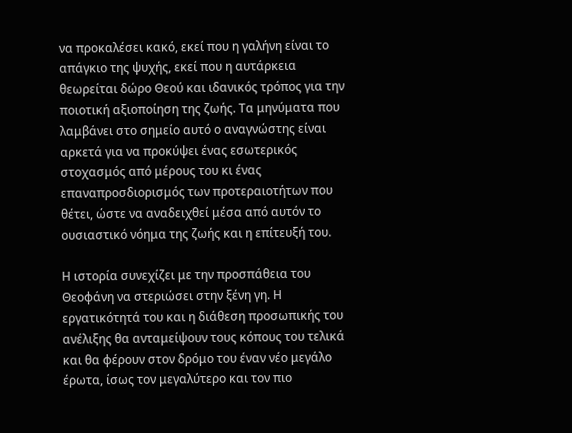να προκαλέσει κακό, εκεί που η γαλήνη είναι το απάγκιο της ψυχής, εκεί που η αυτάρκεια θεωρείται δώρο Θεού και ιδανικός τρόπος για την ποιοτική αξιοποίηση της ζωής. Τα μηνύματα που λαμβάνει στο σημείο αυτό ο αναγνώστης είναι αρκετά για να προκύψει ένας εσωτερικός στοχασμός από μέρους του κι ένας επαναπροσδιορισμός των προτεραιοτήτων που θέτει, ώστε να αναδειχθεί μέσα από αυτόν το ουσιαστικό νόημα της ζωής και η επίτευξή του.

Η ιστορία συνεχίζει με την προσπάθεια του Θεοφάνη να στεριώσει στην ξένη γη. Η εργατικότητά του και η διάθεση προσωπικής του ανέλιξης θα ανταμείψουν τους κόπους του τελικά και θα φέρουν στον δρόμο του έναν νέο μεγάλο έρωτα, ίσως τον μεγαλύτερο και τον πιο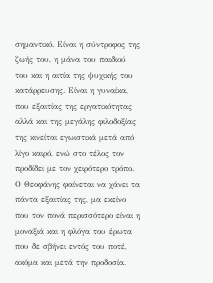σημαντικό. Είναι η σύντροφος της ζωής του, η μάνα του παιδιού του και η αιτία της ψυχικής του κατάρρευσης. Είναι η γυναίκα, που εξαιτίας της εργατικότητας αλλά και της μεγάλης φιλοδοξίας της κινείται εγωιστικά μετά από λίγο καιρό, ενώ στο τέλος τον προδίδει με τον χειρότερο τρόπο. Ο Θεοφάνης φαίνεται να χάνει τα πάντα εξαιτίας της, μα εκείνο που τον πονά περισσότερο είναι η μοναξιά και η φλόγα του έρωτα που δε σβήνει εντός του ποτέ, ακόμα και μετά την προδοσία.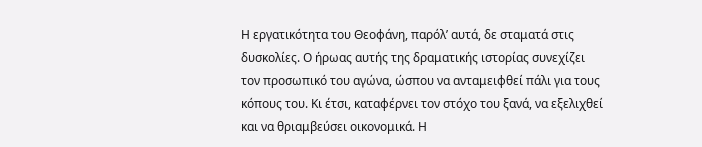Η εργατικότητα του Θεοφάνη, παρόλ’ αυτά, δε σταματά στις δυσκολίες. Ο ήρωας αυτής της δραματικής ιστορίας συνεχίζει τον προσωπικό του αγώνα, ώσπου να ανταμειφθεί πάλι για τους κόπους του. Κι έτσι, καταφέρνει τον στόχο του ξανά, να εξελιχθεί και να θριαμβεύσει οικονομικά. Η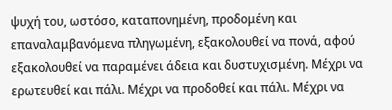ψυχή του, ωστόσο, καταπονημένη, προδομένη και επαναλαμβανόμενα πληγωμένη, εξακολουθεί να πονά, αφού εξακολουθεί να παραμένει άδεια και δυστυχισμένη. Μέχρι να ερωτευθεί και πάλι. Μέχρι να προδοθεί και πάλι. Μέχρι να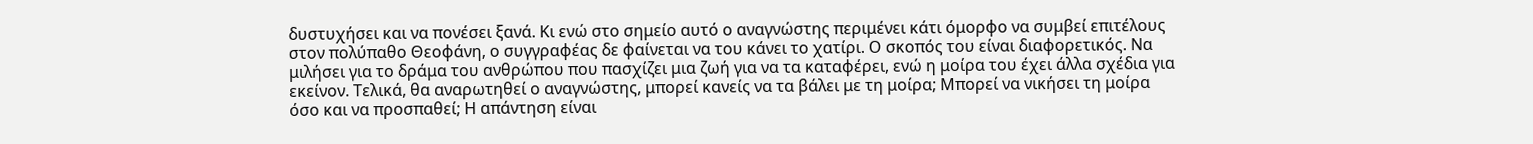δυστυχήσει και να πονέσει ξανά. Κι ενώ στο σημείο αυτό ο αναγνώστης περιμένει κάτι όμορφο να συμβεί επιτέλους στον πολύπαθο Θεοφάνη, ο συγγραφέας δε φαίνεται να του κάνει το χατίρι. Ο σκοπός του είναι διαφορετικός. Να μιλήσει για το δράμα του ανθρώπου που πασχίζει μια ζωή για να τα καταφέρει, ενώ η μοίρα του έχει άλλα σχέδια για εκείνον. Τελικά, θα αναρωτηθεί ο αναγνώστης, μπορεί κανείς να τα βάλει με τη μοίρα; Μπορεί να νικήσει τη μοίρα όσο και να προσπαθεί; Η απάντηση είναι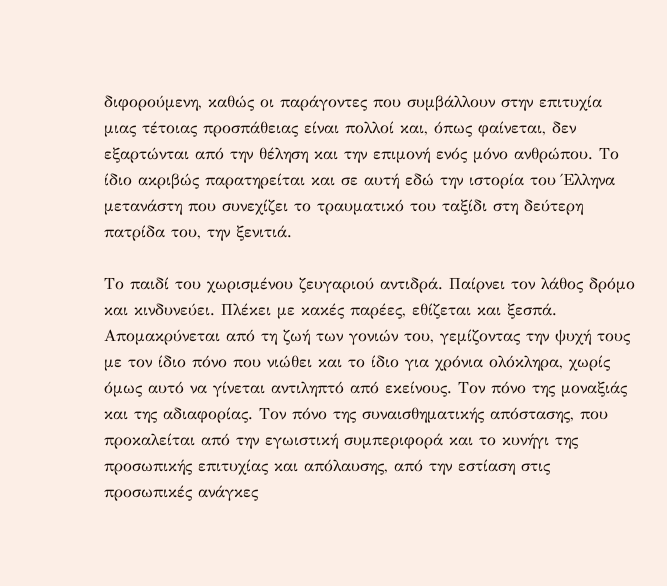διφορούμενη, καθώς οι παράγοντες που συμβάλλουν στην επιτυχία μιας τέτοιας προσπάθειας είναι πολλοί και, όπως φαίνεται, δεν εξαρτώνται από την θέληση και την επιμονή ενός μόνο ανθρώπου. Το ίδιο ακριβώς παρατηρείται και σε αυτή εδώ την ιστορία του Έλληνα μετανάστη που συνεχίζει το τραυματικό του ταξίδι στη δεύτερη πατρίδα του, την ξενιτιά.

Το παιδί του χωρισμένου ζευγαριού αντιδρά. Παίρνει τον λάθος δρόμο και κινδυνεύει. Πλέκει με κακές παρέες, εθίζεται και ξεσπά. Απομακρύνεται από τη ζωή των γονιών του, γεμίζοντας την ψυχή τους με τον ίδιο πόνο που νιώθει και το ίδιο για χρόνια ολόκληρα, χωρίς όμως αυτό να γίνεται αντιληπτό από εκείνους. Τον πόνο της μοναξιάς και της αδιαφορίας. Τον πόνο της συναισθηματικής απόστασης, που προκαλείται από την εγωιστική συμπεριφορά και το κυνήγι της προσωπικής επιτυχίας και απόλαυσης, από την εστίαση στις προσωπικές ανάγκες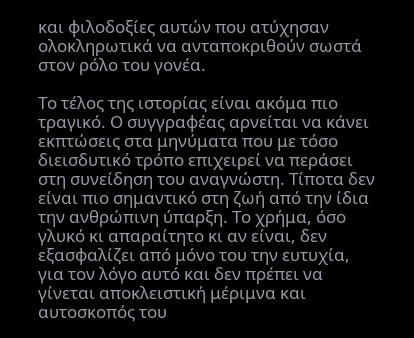και φιλοδοξίες αυτών που ατύχησαν ολοκληρωτικά να ανταποκριθούν σωστά στον ρόλο του γονέα.

Το τέλος της ιστορίας είναι ακόμα πιο τραγικό. Ο συγγραφέας αρνείται να κάνει εκπτώσεις στα μηνύματα που με τόσο διεισδυτικό τρόπο επιχειρεί να περάσει στη συνείδηση του αναγνώστη. Τίποτα δεν είναι πιο σημαντικό στη ζωή από την ίδια την ανθρώπινη ύπαρξη. Το χρήμα, όσο γλυκό κι απαραίτητο κι αν είναι, δεν εξασφαλίζει από μόνο του την ευτυχία, για τον λόγο αυτό και δεν πρέπει να γίνεται αποκλειστική μέριμνα και αυτοσκοπός του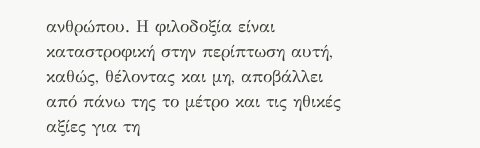ανθρώπου. Η φιλοδοξία είναι καταστροφική στην περίπτωση αυτή, καθώς, θέλοντας και μη, αποβάλλει από πάνω της το μέτρο και τις ηθικές αξίες για τη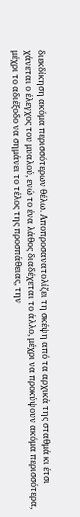διεκδίκηση ακόμα περισσότερων θέλω. Αποπροσανατολίζει τη σκέψη από τα αρχικά της σταθμά κι έτσι χάνεται ο έλεγχος του μυαλού, ενώ το ένα λάθος διαδέχεται το άλλο, μέχρι να προκύψουν ακόμα περισσότερα, μέχρι το αδιέξοδο να σημάνει το τέλος της προσπάθειας, την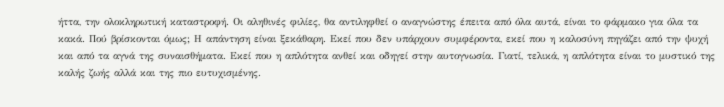ήττα, την ολοκληρωτική καταστροφή. Οι αληθινές φιλίες, θα αντιληφθεί ο αναγνώστης έπειτα από όλα αυτά, είναι το φάρμακο για όλα τα κακά. Πού βρίσκονται όμως; Η απάντηση είναι ξεκάθαρη. Εκεί που δεν υπάρχουν συμφέροντα, εκεί που η καλοσύνη πηγάζει από την ψυχή και από τα αγνά της συναισθήματα. Εκεί που η απλότητα ανθεί και οδηγεί στην αυτογνωσία. Γιατί, τελικά, η απλότητα είναι το μυστικό της καλής ζωής αλλά και της πιο ευτυχισμένης.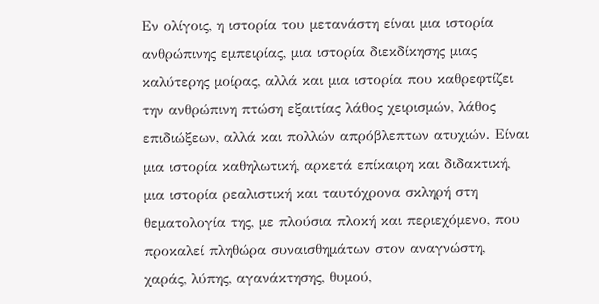Εν ολίγοις, η ιστορία του μετανάστη είναι μια ιστορία ανθρώπινης εμπειρίας, μια ιστορία διεκδίκησης μιας καλύτερης μοίρας, αλλά και μια ιστορία που καθρεφτίζει την ανθρώπινη πτώση εξαιτίας λάθος χειρισμών, λάθος επιδιώξεων, αλλά και πολλών απρόβλεπτων ατυχιών. Είναι μια ιστορία καθηλωτική, αρκετά επίκαιρη και διδακτική, μια ιστορία ρεαλιστική και ταυτόχρονα σκληρή στη θεματολογία της, με πλούσια πλοκή και περιεχόμενο, που προκαλεί πληθώρα συναισθημάτων στον αναγνώστη, χαράς, λύπης, αγανάκτησης, θυμού,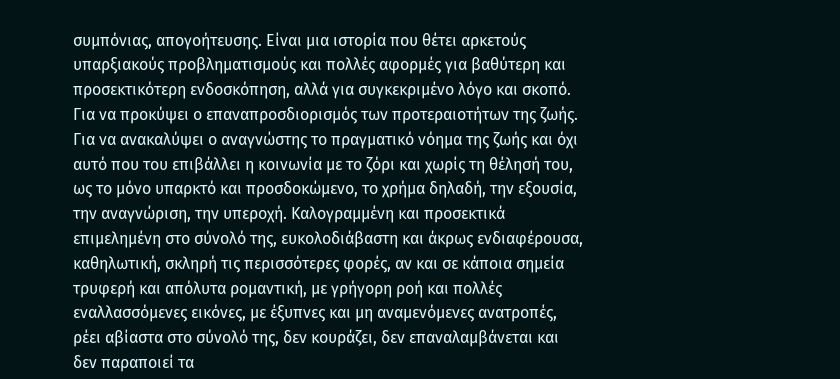συμπόνιας, απογοήτευσης. Είναι μια ιστορία που θέτει αρκετούς υπαρξιακούς προβληματισμούς και πολλές αφορμές για βαθύτερη και προσεκτικότερη ενδοσκόπηση, αλλά για συγκεκριμένο λόγο και σκοπό. Για να προκύψει ο επαναπροσδιορισμός των προτεραιοτήτων της ζωής. Για να ανακαλύψει ο αναγνώστης το πραγματικό νόημα της ζωής και όχι αυτό που του επιβάλλει η κοινωνία με το ζόρι και χωρίς τη θέλησή του, ως το μόνο υπαρκτό και προσδοκώμενο, το χρήμα δηλαδή, την εξουσία, την αναγνώριση, την υπεροχή. Καλογραμμένη και προσεκτικά επιμελημένη στο σύνολό της, ευκολοδιάβαστη και άκρως ενδιαφέρουσα, καθηλωτική, σκληρή τις περισσότερες φορές, αν και σε κάποια σημεία τρυφερή και απόλυτα ρομαντική, με γρήγορη ροή και πολλές εναλλασσόμενες εικόνες, με έξυπνες και μη αναμενόμενες ανατροπές, ρέει αβίαστα στο σύνολό της, δεν κουράζει, δεν επαναλαμβάνεται και δεν παραποιεί τα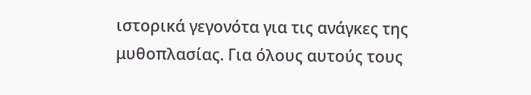ιστορικά γεγονότα για τις ανάγκες της μυθοπλασίας. Για όλους αυτούς τους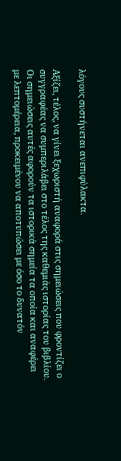λόγους συστήνεται ανεπιφύλακτα.

Αξίζει, τέλος, να γίνει ξεχωριστή αναφορά στις σημειώσεις που φροντίζει ο συγγραφέας να συμπεριλάβει στο τέλος της καθεμιάς ιστορίας του βιβλίου. Οι σημειώσεις αυτές αφορούν τα ιστορικά σημεία τα οποία και αναφέρει με λεπτομέρεια, προκειμένου να αποτυπώσει με όσο το δυνατόν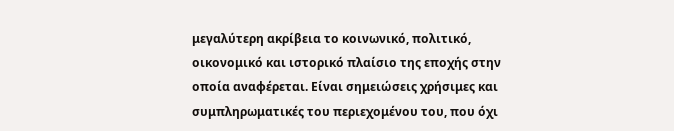μεγαλύτερη ακρίβεια το κοινωνικό, πολιτικό, οικονομικό και ιστορικό πλαίσιο της εποχής στην οποία αναφέρεται. Είναι σημειώσεις χρήσιμες και συμπληρωματικές του περιεχομένου του, που όχι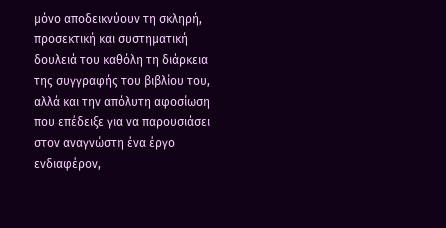μόνο αποδεικνύουν τη σκληρή, προσεκτική και συστηματική δουλειά του καθόλη τη διάρκεια της συγγραφής του βιβλίου του, αλλά και την απόλυτη αφοσίωση που επέδειξε για να παρουσιάσει στον αναγνώστη ένα έργο ενδιαφέρον,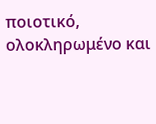ποιοτικό, ολοκληρωμένο και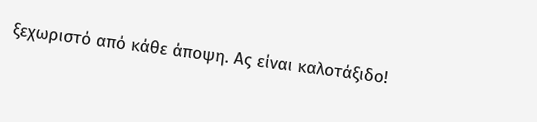ξεχωριστό από κάθε άποψη. Ας είναι καλοτάξιδο!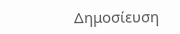Δημοσίευση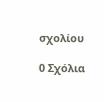σχολίου

0 Σχόλια